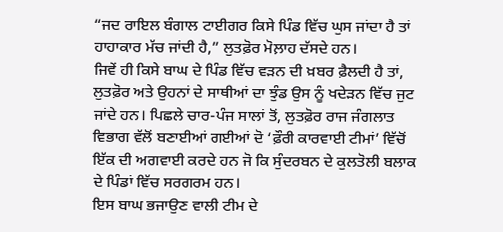“ਜਦ ਰਾਇਲ ਬੰਗਾਲ ਟਾਈਗਰ ਕਿਸੇ ਪਿੰਡ ਵਿੱਚ ਘੁਸ ਜਾਂਦਾ ਹੈ ਤਾਂ ਹਾਹਾਕਾਰ ਮੱਚ ਜਾਂਦੀ ਹੈ,” ਲੁਤਫ਼ੋਰ ਮੋਲ਼ਾਹ ਦੱਸਦੇ ਹਨ।
ਜਿਵੇਂ ਹੀ ਕਿਸੇ ਬਾਘ ਦੇ ਪਿੰਡ ਵਿੱਚ ਵੜਨ ਦੀ ਖ਼ਬਰ ਫ਼ੈਲਦੀ ਹੈ ਤਾਂ, ਲੁਤਫ਼ੋਰ ਅਤੇ ਉਹਨਾਂ ਦੇ ਸਾਥੀਆਂ ਦਾ ਝੁੰਡ ਉਸ ਨੂੰ ਖਦੇੜਨ ਵਿੱਚ ਜੁਟ ਜਾਂਦੇ ਹਨ। ਪਿਛਲੇ ਚਾਰ-ਪੰਜ ਸਾਲਾਂ ਤੋਂ, ਲੁਤਫ਼ੋਰ ਰਾਜ ਜੰਗਲਾਤ ਵਿਭਾਗ ਵੱਲੋਂ ਬਣਾਈਆਂ ਗਈਆਂ ਦੋ ‘ਫ਼ੌਰੀ ਕਾਰਵਾਈ ਟੀਮਾਂ’ ਵਿੱਚੋਂ ਇੱਕ ਦੀ ਅਗਵਾਈ ਕਰਦੇ ਹਨ ਜੋ ਕਿ ਸੁੰਦਰਬਨ ਦੇ ਕੁਲਤੋਲੀ ਬਲਾਕ ਦੇ ਪਿੰਡਾਂ ਵਿੱਚ ਸਰਗਰਮ ਹਨ।
ਇਸ ਬਾਘ ਭਜਾਉਣ ਵਾਲੀ ਟੀਮ ਦੇ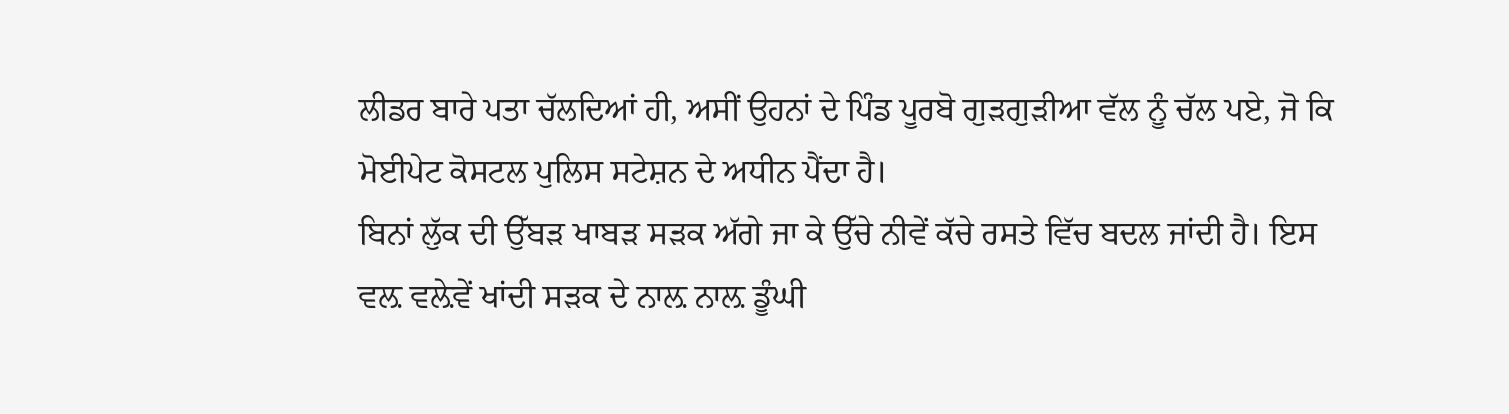ਲੀਡਰ ਬਾਰੇ ਪਤਾ ਚੱਲਦਿਆਂ ਹੀ, ਅਸੀਂ ਉਹਨਾਂ ਦੇ ਪਿੰਡ ਪੂਰਬੋ ਗੁੜਗੁੜੀਆ ਵੱਲ ਨੂੰ ਚੱਲ ਪਏ, ਜੋ ਕਿ ਮੋਈਪੇਟ ਕੋਸਟਲ ਪੁਲਿਸ ਸਟੇਸ਼ਨ ਦੇ ਅਧੀਨ ਪੈਂਦਾ ਹੈ।
ਬਿਨਾਂ ਲੁੱਕ ਦੀ ਉੱਬੜ ਖਾਬੜ ਸੜਕ ਅੱਗੇ ਜਾ ਕੇ ਉੱਚੇ ਨੀਵੇਂ ਕੱਚੇ ਰਸਤੇ ਵਿੱਚ ਬਦਲ ਜਾਂਦੀ ਹੈ। ਇਸ ਵਲ਼ ਵਲ਼ੇਵੇਂ ਖਾਂਦੀ ਸੜਕ ਦੇ ਨਾਲ਼ ਨਾਲ਼ ਡੂੰਘੀ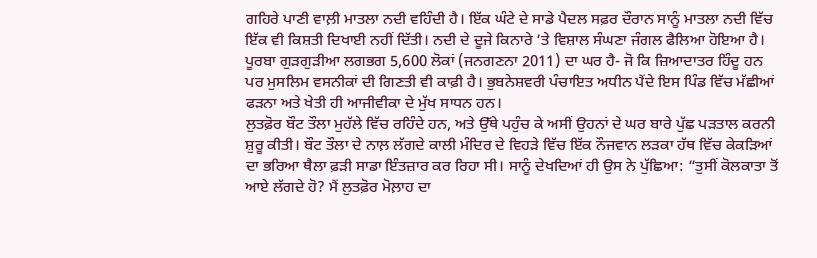ਗਹਿਰੇ ਪਾਣੀ ਵਾਲ਼ੀ ਮਾਤਲਾ ਨਦੀ ਵਹਿੰਦੀ ਹੈ। ਇੱਕ ਘੰਟੇ ਦੇ ਸਾਡੇ ਪੈਦਲ ਸਫ਼ਰ ਦੌਰਾਨ ਸਾਨੂੰ ਮਾਤਲਾ ਨਦੀ ਵਿੱਚ ਇੱਕ ਵੀ ਕਿਸ਼ਤੀ ਦਿਖਾਈ ਨਹੀਂ ਦਿੱਤੀ। ਨਦੀ ਦੇ ਦੂਜੇ ਕਿਨਾਰੇ ‘ਤੇ ਵਿਸ਼ਾਲ ਸੰਘਣਾ ਜੰਗਲ ਫੈਲਿਆ ਹੋਇਆ ਹੈ।
ਪੂਰਬਾ ਗੁੜਗੁੜੀਆ ਲਗਭਗ 5,600 ਲੋਕਾਂ (ਜਨਗਣਨਾ 2011) ਦਾ ਘਰ ਹੈ- ਜੋ ਕਿ ਜ਼ਿਆਦਾਤਰ ਹਿੰਦੂ ਹਨ ਪਰ ਮੁਸਲਿਮ ਵਸਨੀਕਾਂ ਦੀ ਗਿਣਤੀ ਵੀ ਕਾਫ਼ੀ ਹੈ। ਭੁਬਨੇਸ਼ਵਰੀ ਪੰਚਾਇਤ ਅਧੀਨ ਪੈਂਦੇ ਇਸ ਪਿੰਡ ਵਿੱਚ ਮੱਛੀਆਂ ਫੜਨਾ ਅਤੇ ਖੇਤੀ ਹੀ ਆਜੀਵੀਕਾ ਦੇ ਮੁੱਖ ਸਾਧਨ ਹਨ।
ਲੁਤਫ਼ੋਰ ਬੌਟ ਤੌਲਾ ਮੁਹੱਲੇ ਵਿੱਚ ਰਹਿੰਦੇ ਹਨ, ਅਤੇ ਉੱਥੇ ਪਹੁੰਚ ਕੇ ਅਸੀਂ ਉਹਨਾਂ ਦੇ ਘਰ ਬਾਰੇ ਪੁੱਛ ਪੜਤਾਲ ਕਰਨੀ ਸ਼ੁਰੂ ਕੀਤੀ। ਬੌਟ ਤੌਲਾ ਦੇ ਨਾਲ਼ ਲੱਗਦੇ ਕਾਲੀ ਮੰਦਿਰ ਦੇ ਵਿਹੜੇ ਵਿੱਚ ਇੱਕ ਨੌਜਵਾਨ ਲੜਕਾ ਹੱਥ ਵਿੱਚ ਕੇਕੜਿਆਂ ਦਾ ਭਰਿਆ ਥੈਲਾ ਫ਼ੜੀ ਸਾਡਾ ਇੰਤਜ਼ਾਰ ਕਰ ਰਿਹਾ ਸੀ। ਸਾਨੂੰ ਦੇਖਦਿਆਂ ਹੀ ਉਸ ਨੇ ਪੁੱਛਿਆ: “ਤੁਸੀਂ ਕੋਲਕਾਤਾ ਤੋਂ ਆਏ ਲੱਗਦੇ ਹੋ? ਮੈਂ ਲੁਤਫ਼ੋਰ ਮੋਲ਼ਾਹ ਦਾ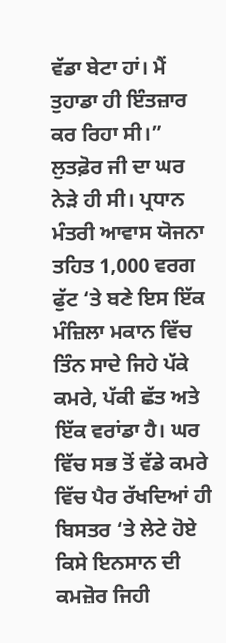ਵੱਡਾ ਬੇਟਾ ਹਾਂ। ਮੈਂ ਤੁਹਾਡਾ ਹੀ ਇੰਤਜ਼ਾਰ ਕਰ ਰਿਹਾ ਸੀ।”
ਲੁਤਫ਼ੋਰ ਜੀ ਦਾ ਘਰ ਨੇੜੇ ਹੀ ਸੀ। ਪ੍ਰਧਾਨ ਮੰਤਰੀ ਆਵਾਸ ਯੋਜਨਾ ਤਹਿਤ 1,000 ਵਰਗ ਫੁੱਟ ‘ਤੇ ਬਣੇ ਇਸ ਇੱਕ ਮੰਜ਼ਿਲਾ ਮਕਾਨ ਵਿੱਚ ਤਿੰਨ ਸਾਦੇ ਜਿਹੇ ਪੱਕੇ ਕਮਰੇ, ਪੱਕੀ ਛੱਤ ਅਤੇ ਇੱਕ ਵਰਾਂਡਾ ਹੈ। ਘਰ ਵਿੱਚ ਸਭ ਤੋਂ ਵੱਡੇ ਕਮਰੇ ਵਿੱਚ ਪੈਰ ਰੱਖਦਿਆਂ ਹੀ ਬਿਸਤਰ ‘ਤੇ ਲੇਟੇ ਹੋਏ ਕਿਸੇ ਇਨਸਾਨ ਦੀ ਕਮਜ਼ੋਰ ਜਿਹੀ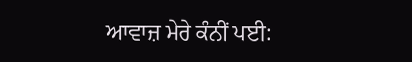ਆਵਾਜ਼ ਮੇਰੇ ਕੰਨੀਂ ਪਈ: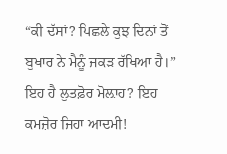“ਕੀ ਦੱਸਾਂ? ਪਿਛਲੇ ਕੁਝ ਦਿਨਾਂ ਤੋਂ ਬੁਖਾਰ ਨੇ ਮੈਨੂੰ ਜਕੜ ਰੱਖਿਆ ਹੈ।” ਇਹ ਹੈ ਲੁਤਫ਼ੋਰ ਮੋਲ਼ਾਹ? ਇਹ ਕਮਜ਼ੋਰ ਜਿਹਾ ਆਦਮੀ!